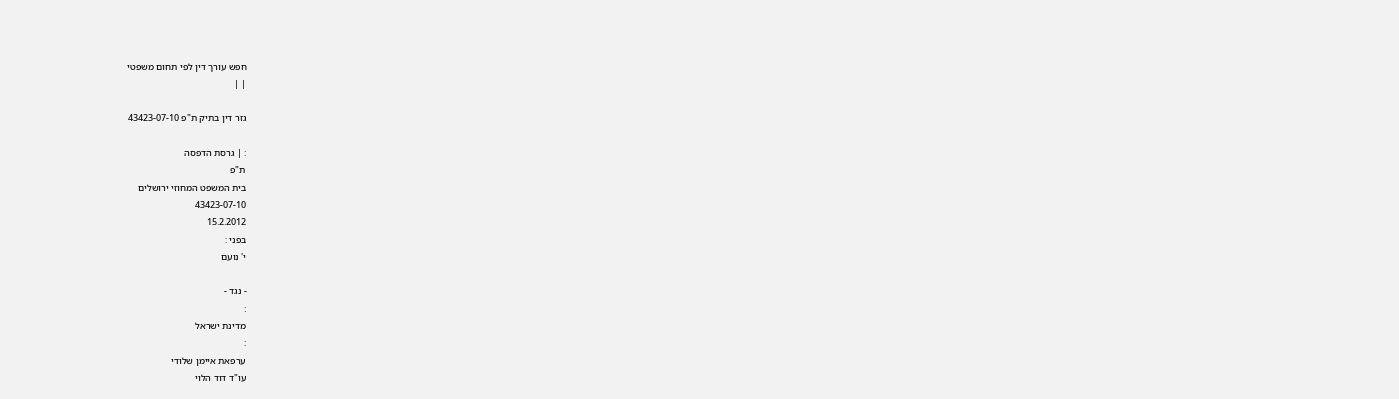חפש עורך דין לפי תחום משפטי
| |

גזר דין בתיק ת"פ 43423-07-10

: | גרסת הדפסה
ת"פ
בית המשפט המחוזי ירושלים
43423-07-10
15.2.2012
בפני :
י' נועם

- נגד -
:
מדינת ישראל
:
ערפאת איימן שלודי
עו"ד דוד הלוי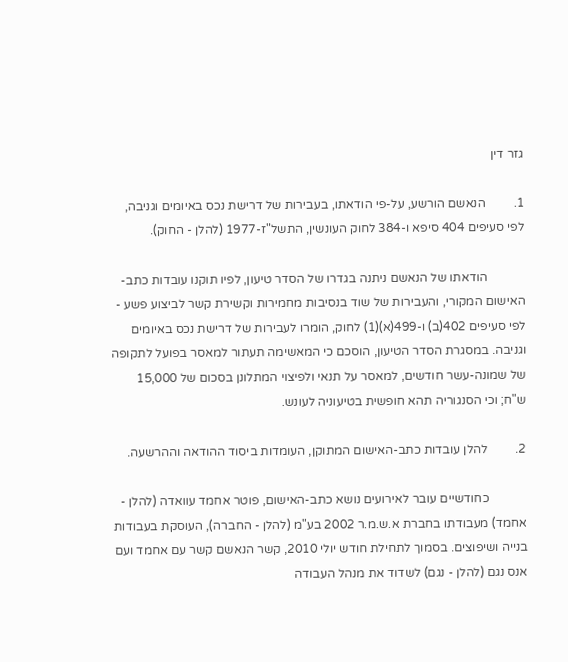גזר דין

1.         הנאשם הורשע, על-פי הודאתו, בעבירות של דרישת נכס באיומים וגניבה, לפי סעיפים 404 סיפא ו-384 לחוק העונשין, התשל"ז-1977 (להלן - החוק).

            הודאתו של הנאשם ניתנה בגדרו של הסדר טיעון, לפיו תוקנו עובדות כתב-האישום המקורי, והעבירות של שוד בנסיבות מחמירות וקשירת קשר לביצוע פשע - לפי סעיפים 402(ב) ו-499(א)(1) לחוק, הומרו לעבירות של דרישת נכס באיומים וגניבה. במסגרת הסדר הטיעון, הוסכם כי המאשימה תעתור למאסר בפועל לתקופה של שמונה-עשר חודשים, למאסר על תנאי ולפיצוי המתלונן בסכום של 15,000 ש"ח; וכי הסנגוריה תהא חופשית בטיעוניה לעונש.

2.         להלן עובדות כתב-האישום המתוקן, העומדות ביסוד ההודאה וההרשעה.

            כחודשיים עובר לאירועים נושא כתב-האישום, פוטר אחמד עוואדה (להלן - אחמד) מעבודתו בחברת א.ש.מ.ר 2002 בע"מ (להלן - החברה), העוסקת בעבודות בנייה ושיפוצים. בסמוך לתחילת חודש יולי 2010, קשר הנאשם קשר עם אחמד ועם אנס נגם (להלן - נגם) לשדוד את מנהל העבודה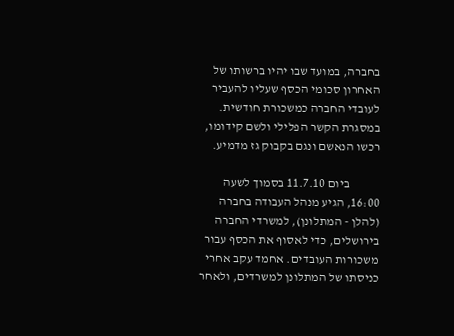בחברה, במועד שבו יהיו ברשותו של האחרון סכומי הכסף שעליו להעביר לעובדי החברה כמשכורת חודשית. במסגרת הקשר הפלילי ולשם קידומו, רכשו הנאשם ונגם בקבוק גז מדמיע.

            ביום 11.7.10 בסמוך לשעה 16:00, הגיע מנהל העבודה בחברה (להלן - המתלונן), למשרדי החברה בירושלים, כדי לאסוף את הכסף עבור משכורות העובדים. אחמד עקב אחרי כניסתו של המתלונן למשרדים, ולאחר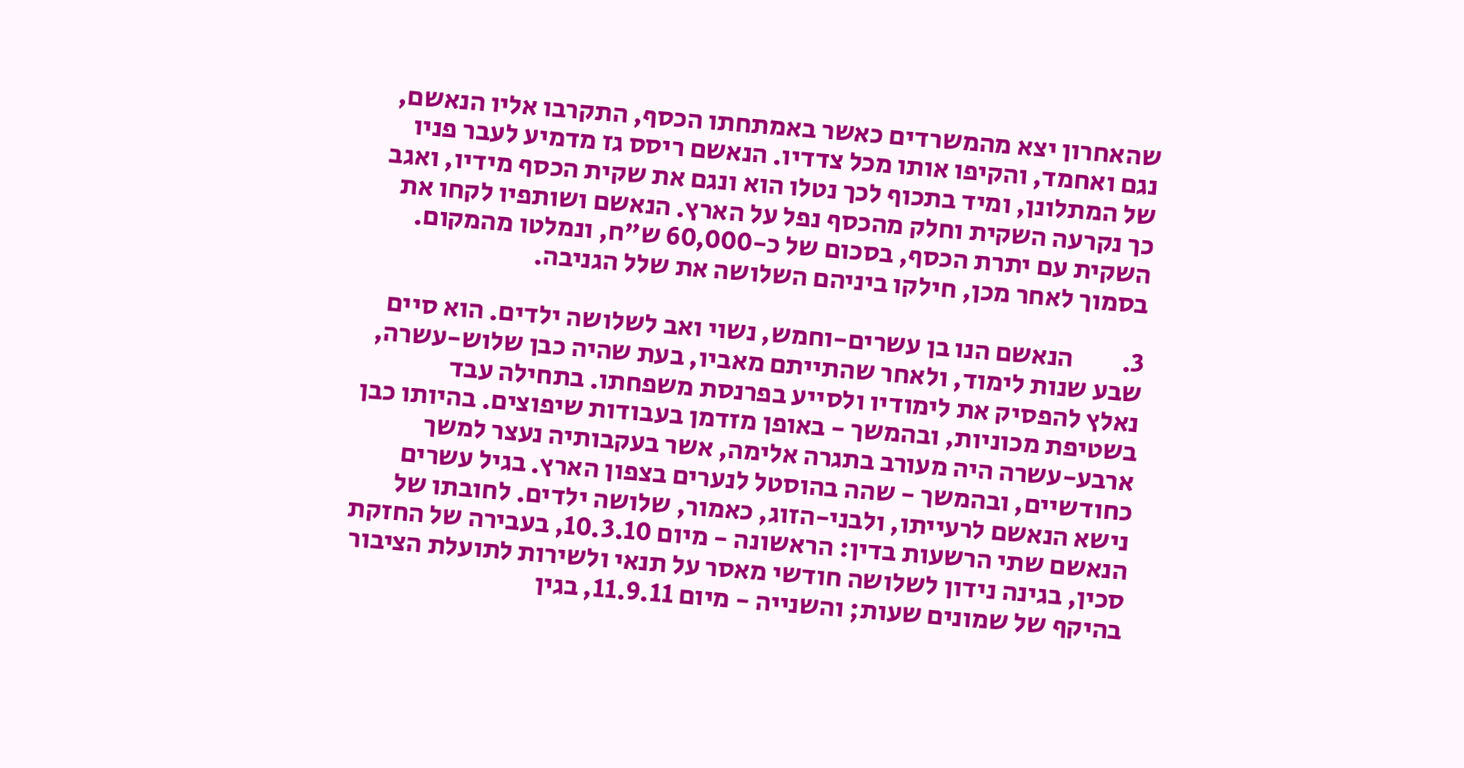שהאחרון יצא מהמשרדים כאשר באמתחתו הכסף, התקרבו אליו הנאשם, נגם ואחמד, והקיפו אותו מכל צדדיו. הנאשם ריסס גז מדמיע לעבר פניו של המתלונן, ומיד בתכוף לכך נטלו הוא ונגם את שקית הכסף מידיו, ואגב כך נקרעה השקית וחלק מהכסף נפל על הארץ. הנאשם ושותפיו לקחו את השקית עם יתרת הכסף, בסכום של כ-60,000 ש"ח, ונמלטו מהמקום. בסמוך לאחר מכן, חילקו ביניהם השלושה את שלל הגניבה.

3.         הנאשם הנו בן עשרים-וחמש, נשוי ואב לשלושה ילדים. הוא סיים שבע שנות לימוד, ולאחר שהתייתם מאביו, בעת שהיה כבן שלוש-עשרה, נאלץ להפסיק את לימודיו ולסייע בפרנסת משפחתו. בתחילה עבד בשטיפת מכוניות, ובהמשך - באופן מזדמן בעבודות שיפוצים. בהיותו כבן ארבע-עשרה היה מעורב בתגרה אלימה, אשר בעקבותיה נעצר למשך כחודשיים, ובהמשך - שהה בהוסטל לנערים בצפון הארץ. בגיל עשרים נישא הנאשם לרעייתו, ולבני-הזוג, כאמור, שלושה ילדים. לחובתו של הנאשם שתי הרשעות בדין: הראשונה - מיום 10.3.10, בעבירה של החזקת סכין, בגינה נידון לשלושה חודשי מאסר על תנאי ולשירות לתועלת הציבור בהיקף של שמונים שעות; והשנייה - מיום 11.9.11, בגין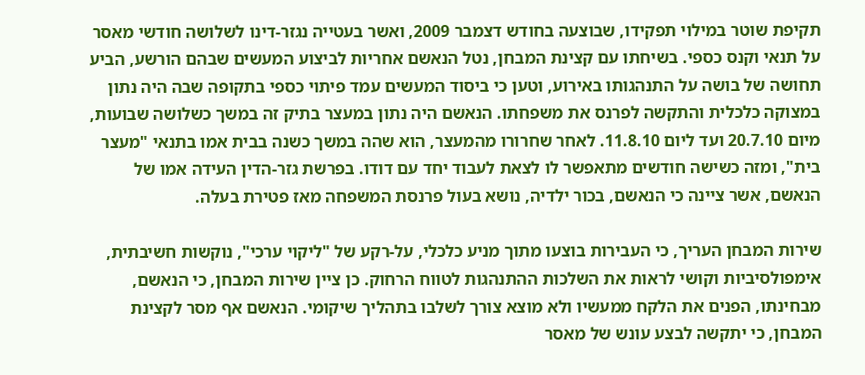תקיפת שוטר במילוי תפקידו, שבוצעה בחודש דצמבר 2009, ואשר בעטייה נגזר-דינו לשלושה חודשי מאסר על תנאי וקנס כספי. בשיחתו עם קצינת המבחן, נטל הנאשם אחריות לביצוע המעשים שבהם הורשע, הביע תחושה של בושה על התנהגותו באירוע, וטען כי ביסוד המעשים עמד פיתוי כספי בתקופה שבה היה נתון במצוקה כלכלית והתקשה לפרנס את משפחתו. הנאשם היה נתון במעצר בתיק זה במשך כשלושה שבועות, מיום 20.7.10 ועד ליום 11.8.10. לאחר שחרורו מהמעצר, הוא שהה במשך כשנה בבית אמו בתנאי "מעצר בית", ומזה כשישה חודשים מתאפשר לו לצאת לעבוד יחד עם דודו. בפרשת גזר-הדין העידה אמו של הנאשם, אשר ציינה כי הנאשם, בכור ילדיה, נושא בעול פרנסת המשפחה מאז פטירת בעלה.

שירות המבחן העריך, כי העבירות בוצעו מתוך מניע כלכלי, על-רקע של "ליקוי ערכי", נוקשות חשיבתית, אימפולסיביות וקושי לראות את השלכות ההתנהגות לטווח הרחוק. כן ציין שירות המבחן, כי הנאשם, מבחינתו, הפנים את הלקח ממעשיו ולא מוצא צורך לשלבו בתהליך שיקומי. הנאשם אף מסר לקצינת המבחן, כי יתקשה לבצע עונש של מאסר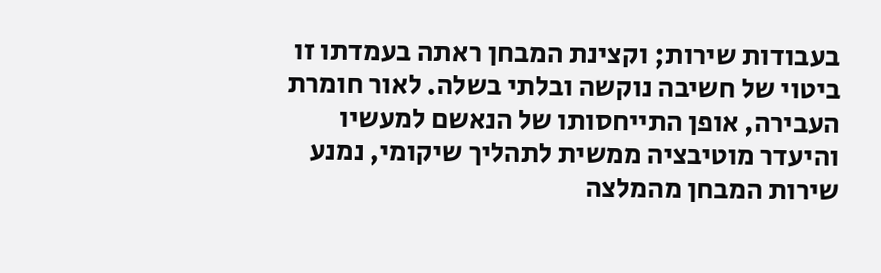בעבודות שירות; וקצינת המבחן ראתה בעמדתו זו ביטוי של חשיבה נוקשה ובלתי בשלה. לאור חומרת העבירה, אופן התייחסותו של הנאשם למעשיו והיעדר מוטיבציה ממשית לתהליך שיקומי, נמנע שירות המבחן מהמלצה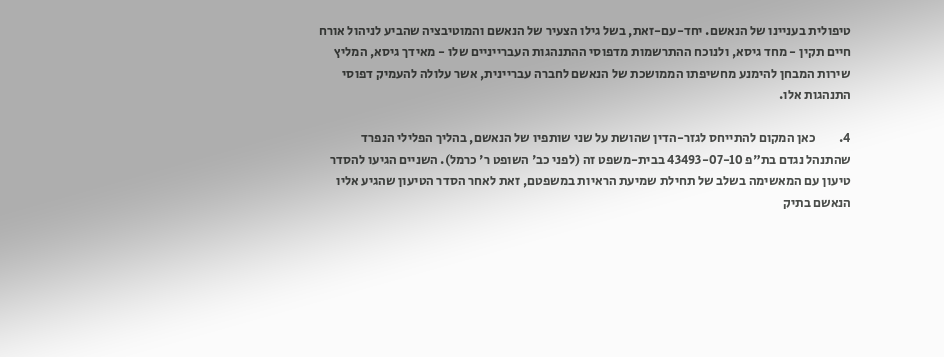טיפולית בעניינו של הנאשם. יחד-עם-זאת, בשל גילו הצעיר של הנאשם והמוטיבציה שהביע לניהול אורח חיים תקין - מחד גיסא, ולנוכח ההתרשמות מדפוסי ההתנהגות העברייניים שלו - מאידך גיסא, המליץ שירות המבחן להימנע מחשיפתו הממושכת של הנאשם לחברה עבריינית, אשר עלולה להעמיק דפוסי התנהגות אלו.

4.         כאן המקום להתייחס לגזר-הדין שהושת על שני שותפיו של הנאשם, בהליך הפלילי הנפרד שהתנהל נגדם בת"פ 43493-07-10 בבית-משפט זה (לפני כב' השופט ר' כרמל). השניים הגיעו להסדר טיעון עם המאשימה בשלב של תחילת שמיעת הראיות במשפטם, זאת לאחר הסדר הטיעון שהגיע אליו הנאשם בתיק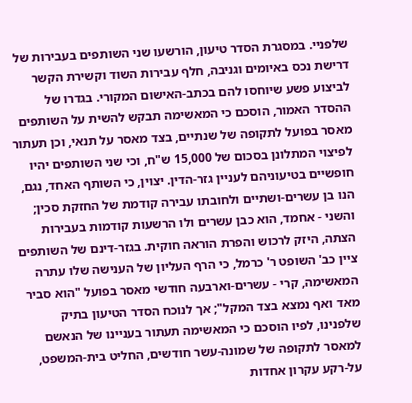שלפניי. במסגרת הסדר טיעון, הורשעו שני השותפים בעבירות של דרישת נכס באיומים וגניבה, חלף עבירות השוד וקשירת הקשר לביצוע פשע שיוחסו להם בכתב-האישום המקורי. בגדרו של ההסדר האמור, הוסכם כי המאשימה תבקש להשית על השותפים מאסר בפועל לתקופה של שנתיים, בצד מאסר על תנאי, וכן תעתור לפיצוי המתלונן בסכום של 15,000 ש"ח, וכי שני השותפים יהיו חופשיים בטיעוניהם לעניין גזר-הדין. יצוין, כי השותף האחד, נגם, הנו בן עשרים-ושתיים ולחובתו עבירה קודמת של החזקת סכין; והשני - אחמד, הוא כבן עשרים ולו הרשעות קודמות בעבירות הצתה, היזק לרכוש והפרת הוראה חוקית. בגזר-דינם של השותפים ציין כב' השופט ר' כרמל, כי הרף העליון של הענישה שלו עתרה המאשימה, קרי - עשרים-וארבעה חודשי מאסר בפועל "הוא סביר מאד ואף נמצא בצד המקל"; אך לנוכח הסדר הטיעון בתיק שלפנינו, לפיו הוסכם כי המאשימה תעתור בעניינו של הנאשם למאסר לתקופה של שמונה-עשר חודשים, החליט בית-המשפט, על-רקע עקרון אחדות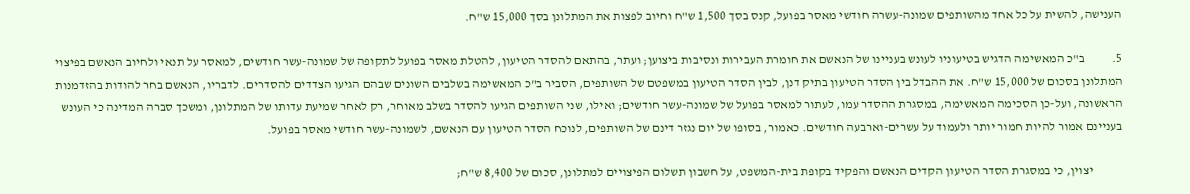הענישה, להשית על כל אחד מהשותפים שמונה-עשרה חודשי מאסר בפועל, קנס בסך 1,500 ש"ח וחיוב לפצות את המתלונן בסך 15,000 ש"ח.

5.           ב"כ המאשימה הדגיש בטיעוניו לעונש בעניינו של הנאשם את חומרת העבירות ונסיבות ביצוען; ועתר, בהתאם להסדר הטיעון, להטלת מאסר בפועל לתקופה של שמונה-עשר חודשים, למאסר על תנאי ולחיוב הנאשם בפיצוי המתלונן בסכום של 15,000 ש"ח. את ההבדל בין הסדר הטיעון בתיק דנן, לבין הסדר הטיעון במשפטם של השותפים, הסביר ב"כ המאשימה בשלבים השונים שבהם הגיעו הצדדים להסדרים. לדבריו, הנאשם בחר להודות בהזדמנות הראשונה, ועל-כן הסכימה המאשימה, במסגרת ההסדר עמו, לעתור למאסר בפועל של שמונה-עשר חודשים; ואילו, שני השותפים הגיעו להסדר בשלב מאוחר, רק לאחר שמיעת עדותו של המתלונן, ומשכך סברה המדינה כי העונש בעניינם אמור להיות חמור יותר ולעמוד על עשרים-וארבעה חודשים. כאמור, בסופו של יום נגזר דינם של השותפים, לנוכח הסדר הטיעון עם הנאשם, לשמונה-עשר חודשי מאסר בפועל.

            יצוין, כי במסגרת הסדר הטיעון הקדים הנאשם והפקיד בקופת בית-המשפט, על חשבון תשלום הפיצויים למתלונן, סכום של 8,400 ש"ח;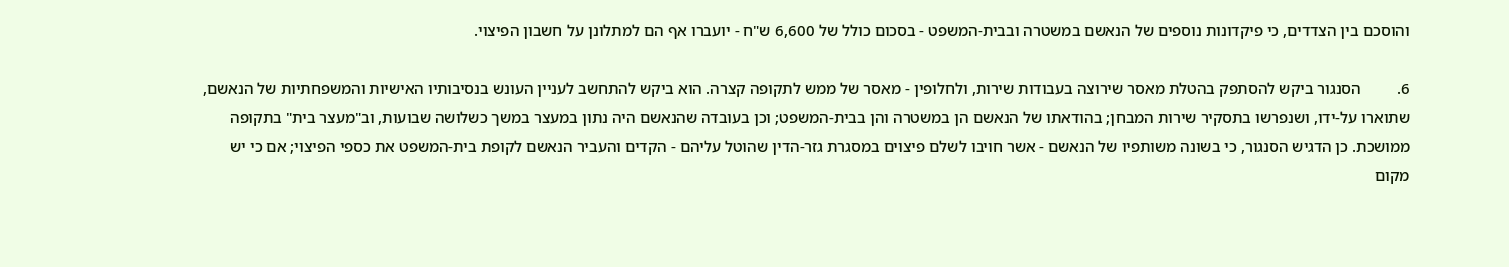והוסכם בין הצדדים, כי פיקדונות נוספים של הנאשם במשטרה ובבית-המשפט - בסכום כולל של 6,600 ש"ח - יועברו אף הם למתלונן על חשבון הפיצוי.

6.         הסנגור ביקש להסתפק בהטלת מאסר שירוצה בעבודות שירות, ולחלופין - מאסר של ממש לתקופה קצרה. הוא ביקש להתחשב לעניין העונש בנסיבותיו האישיות והמשפחתיות של הנאשם, שתוארו על-ידו, ושנפרשו בתסקיר שירות המבחן; בהודאתו של הנאשם הן במשטרה והן בבית-המשפט; וכן בעובדה שהנאשם היה נתון במעצר במשך כשלושה שבועות, וב"מעצר בית" בתקופה ממושכת. כן הדגיש הסנגור, כי בשונה משותפיו של הנאשם - אשר חויבו לשלם פיצוים במסגרת גזר-הדין שהוטל עליהם - הקדים והעביר הנאשם לקופת בית-המשפט את כספי הפיצוי; אם כי יש מקום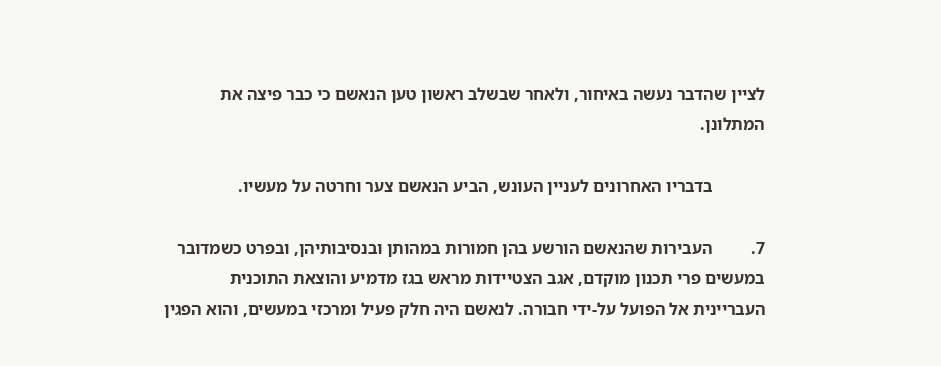לציין שהדבר נעשה באיחור, ולאחר שבשלב ראשון טען הנאשם כי כבר פיצה את המתלונן.

            בדבריו האחרונים לעניין העונש, הביע הנאשם צער וחרטה על מעשיו.

7.         העבירות שהנאשם הורשע בהן חמורות במהותן ובנסיבותיהן, ובפרט כשמדובר במעשים פרי תכנון מוקדם, אגב הצטיידות מראש בגז מדמיע והוצאת התוכנית העבריינית אל הפועל על-ידי חבורה. לנאשם היה חלק פעיל ומרכזי במעשים, והוא הפגין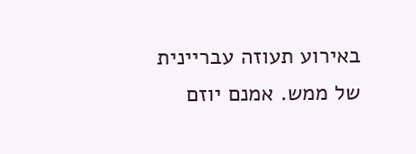באירוע תעוזה עבריינית של ממש. אמנם יוזם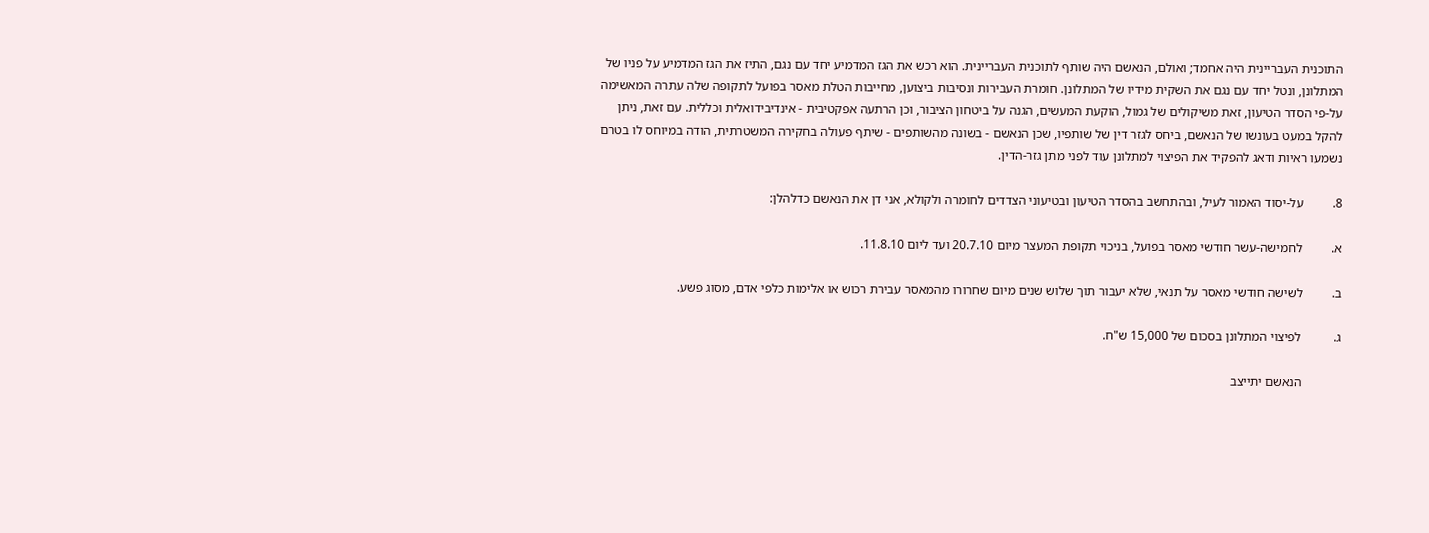התוכנית העבריינית היה אחמד; ואולם, הנאשם היה שותף לתוכנית העבריינית. הוא רכש את הגז המדמיע יחד עם נגם, התיז את הגז המדמיע על פניו של המתלונן, ונטל יחד עם נגם את השקית מידיו של המתלונן. חומרת העבירות ונסיבות ביצוען, מחייבות הטלת מאסר בפועל לתקופה שלה עתרה המאשימה על-פי הסדר הטיעון, זאת משיקולים של גמול, הוקעת המעשים, הגנה על ביטחון הציבור, וכן הרתעה אפקטיבית - אינדיבידואלית וכללית. עם זאת, ניתן להקל במעט בעונשו של הנאשם, ביחס לגזר דין של שותפיו, שכן הנאשם - בשונה מהשותפים - שיתף פעולה בחקירה המשטרתית, הודה במיוחס לו בטרם נשמעו ראיות ודאג להפקיד את הפיצוי למתלונן עוד לפני מתן גזר-הדין.

8.         על-יסוד האמור לעיל, ובהתחשב בהסדר הטיעון ובטיעוני הצדדים לחומרה ולקולא, אני דן את הנאשם כדלהלן:

א.         לחמישה-עשר חודשי מאסר בפועל, בניכוי תקופת המעצר מיום 20.7.10 ועד ליום 11.8.10.

ב.         לשישה חודשי מאסר על תנאי, שלא יעבור תוך שלוש שנים מיום שחרורו מהמאסר עבירת רכוש או אלימות כלפי אדם, מסוג פשע.

ג.          לפיצוי המתלונן בסכום של 15,000 ש"ח.

            הנאשם יתייצב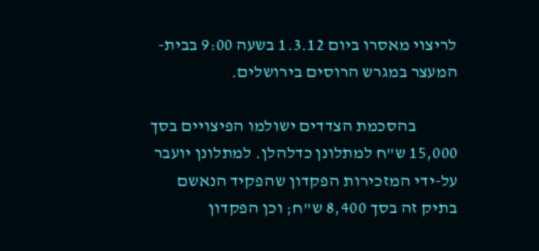לריצוי מאסרו ביום 1.3.12 בשעה 9:00 בבית-המעצר במגרש הרוסים בירושלים.

            בהסכמת הצדדים ישולמו הפיצויים בסך 15,000 ש"ח למתלונן כדלהלן. למתלונן יועבר על-ידי המזכירות הפקדון שהפקיד הנאשם בתיק זה בסך 8,400 ש"ח; וכן הפקדון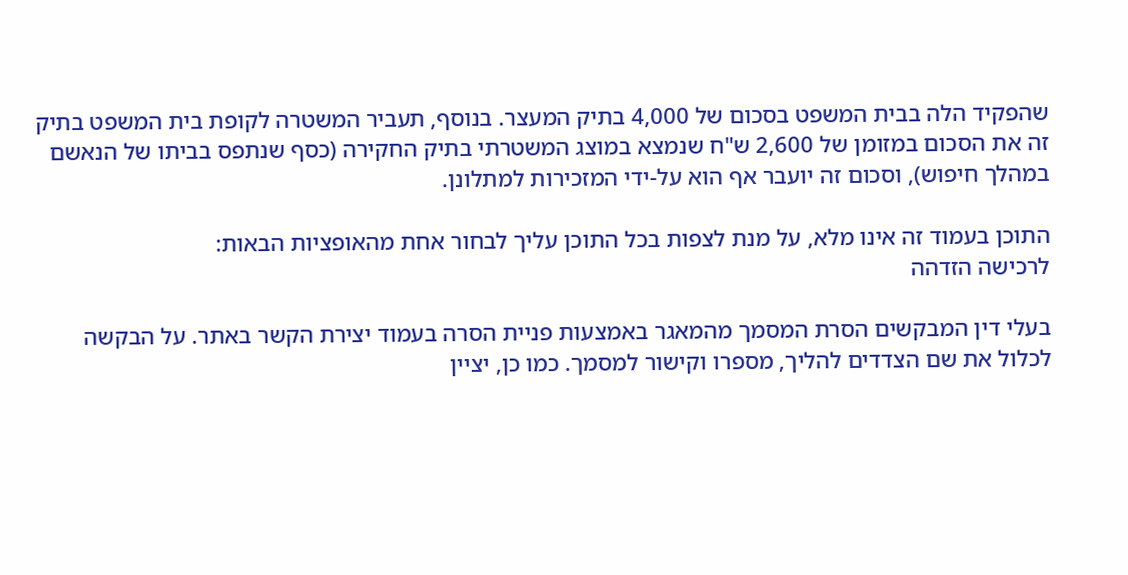שהפקיד הלה בבית המשפט בסכום של 4,000 בתיק המעצר. בנוסף, תעביר המשטרה לקופת בית המשפט בתיק זה את הסכום במזומן של 2,600 ש"ח שנמצא במוצג המשטרתי בתיק החקירה (כסף שנתפס בביתו של הנאשם במהלך חיפוש), וסכום זה יועבר אף הוא על-ידי המזכירות למתלונן.

התוכן בעמוד זה אינו מלא, על מנת לצפות בכל התוכן עליך לבחור אחת מהאופציות הבאות:
לרכישה הזדהה

בעלי דין המבקשים הסרת המסמך מהמאגר באמצעות פניית הסרה בעמוד יצירת הקשר באתר. על הבקשה לכלול את שם הצדדים להליך, מספרו וקישור למסמך. כמו כן, יציין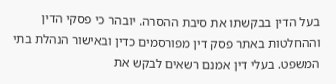בעל הדין בבקשתו את סיבת ההסרה. יובהר כי פסקי הדין וההחלטות באתר פסק דין מפורסמים כדין ובאישור הנהלת בתי המשפט. בעלי דין אמנם רשאים לבקש את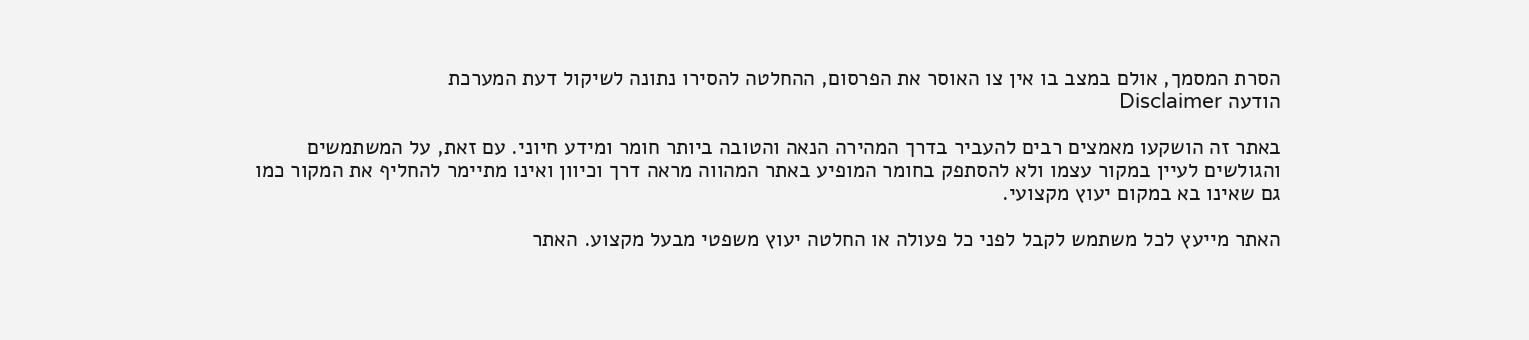הסרת המסמך, אולם במצב בו אין צו האוסר את הפרסום, ההחלטה להסירו נתונה לשיקול דעת המערכת
הודעה Disclaimer

באתר זה הושקעו מאמצים רבים להעביר בדרך המהירה הנאה והטובה ביותר חומר ומידע חיוני. עם זאת, על המשתמשים והגולשים לעיין במקור עצמו ולא להסתפק בחומר המופיע באתר המהווה מראה דרך וכיוון ואינו מתיימר להחליף את המקור כמו גם שאינו בא במקום יעוץ מקצועי.

האתר מייעץ לכל משתמש לקבל לפני כל פעולה או החלטה יעוץ משפטי מבעל מקצוע. האתר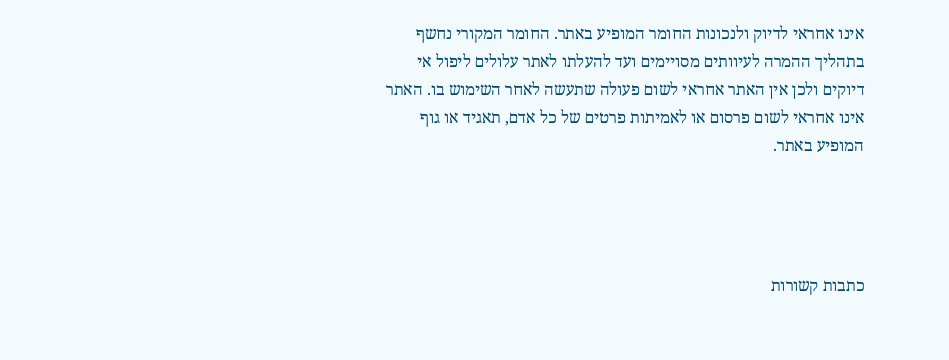אינו אחראי לדיוק ולנכונות החומר המופיע באתר. החומר המקורי נחשף בתהליך ההמרה לעיוותים מסויימים ועד להעלתו לאתר עלולים ליפול אי דיוקים ולכן אין האתר אחראי לשום פעולה שתעשה לאחר השימוש בו. האתר אינו אחראי לשום פרסום או לאמיתות פרטים של כל אדם, תאגיד או גוף המופיע באתר.




כתבות קשורות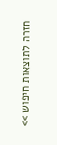חזרה לתוצאות חיפוש >>